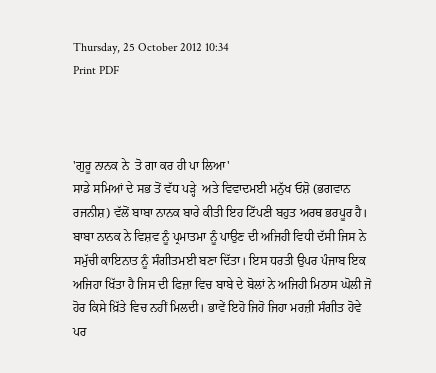Thursday, 25 October 2012 10:34
Print PDF



'ਗੁਰੂ ਨਾਨਕ ਨੇ  ਤੋ ਗਾ ਕਰ ਹੀ ਪਾ ਲਿਆ'
ਸਾਡੇ ਸਮਿਆਂ ਦੇ ਸਭ ਤੋਂ ਵੱਧ ਪੜ੍ਹੇ  ਅਤੇ ਵਿਵਾਦਮਈ ਮਨੁੱਖ ਓਸ਼ੋ (ਭਗਵਾਨ ਰਜਨੀਸ਼) ਵੱਲੋਂ ਬਾਬਾ ਨਾਨਕ ਬਾਰੇ ਕੀਤੀ ਇਹ ਟਿੱਪਣੀ ਬਹੁਤ ਅਰਥ ਭਰਪੂਰ ਹੈ। ਬਾਬਾ ਨਾਨਕ ਨੇ ਵਿਸ਼ਵ ਨੂੰ ਪ੍ਰਮਾਤਮਾ ਨੂੰ ਪਾਉਣ ਦੀ ਅਜਿਹੀ ਵਿਧੀ ਦੱਸੀ ਜਿਸ ਨੇ ਸਮੁੱਚੀ ਕਾਇਨਾਤ ਨੂੰ ਸੰਗੀਤਮਈ ਬਣਾ ਦਿੱਤਾ। ਇਸ ਧਰਤੀ ਉਪਰ ਪੰਜਾਬ ਇਕ ਅਜਿਹਾ ਖਿੱਤਾ ਹੈ ਜਿਸ ਦੀ ਫਿਜ਼ਾ ਵਿਚ ਬਾਬੇ ਦੇ ਬੋਲਾਂ ਨੇ ਅਜਿਹੀ ਮਿਠਾਸ ਘੋਲੀ ਜੋ ਹੋਰ ਕਿਸੇ ਖ਼ਿੱਤੇ ਵਿਚ ਨਹੀਂ ਮਿਲਦੀ। ਭਾਵੇਂ ਇਹੋ ਜਿਹੋ ਜਿਹਾ ਮਰਜ਼ੀ ਸੰਗੀਤ ਹੋਵੇ ਪਰ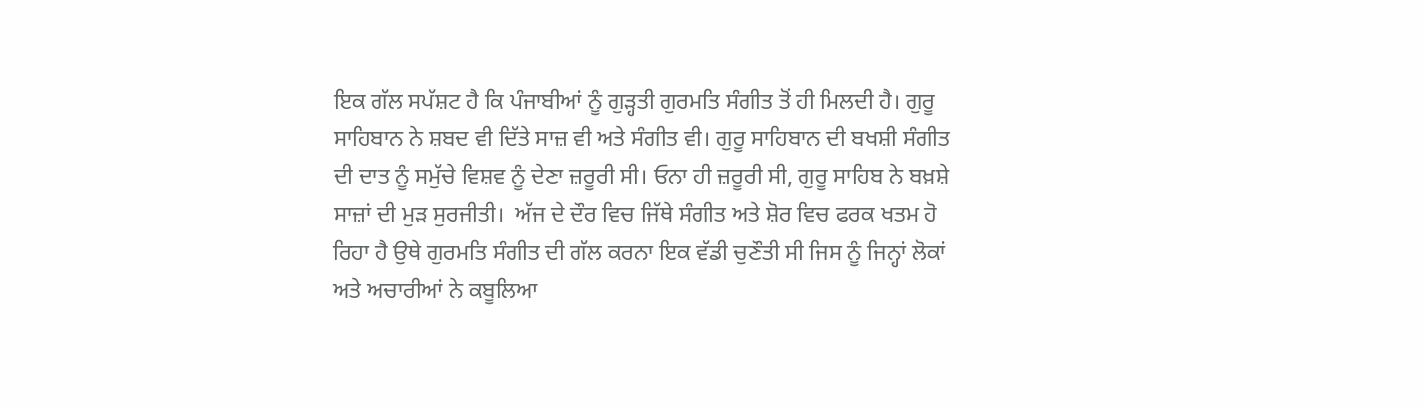ਇਕ ਗੱਲ ਸਪੱਸ਼ਟ ਹੈ ਕਿ ਪੰਜਾਬੀਆਂ ਨੂੰ ਗੁੜ੍ਹਤੀ ਗੁਰਮਤਿ ਸੰਗੀਤ ਤੋਂ ਹੀ ਮਿਲਦੀ ਹੈ। ਗੁਰੂ ਸਾਹਿਬਾਨ ਨੇ ਸ਼ਬਦ ਵੀ ਦਿੱਤੇ ਸਾਜ਼ ਵੀ ਅਤੇ ਸੰਗੀਤ ਵੀ। ਗੁਰੂ ਸਾਹਿਬਾਨ ਦੀ ਬਖਸ਼ੀ ਸੰਗੀਤ ਦੀ ਦਾਤ ਨੂੰ ਸਮੁੱਚੇ ਵਿਸ਼ਵ ਨੂੰ ਦੇਣਾ ਜ਼ਰੂਰੀ ਸੀ। ਓਨਾ ਹੀ ਜ਼ਰੂਰੀ ਸੀ, ਗੁਰੂ ਸਾਹਿਬ ਨੇ ਬਖ਼ਸ਼ੇ ਸਾਜ਼ਾਂ ਦੀ ਮੁੜ ਸੁਰਜੀਤੀ।  ਅੱਜ ਦੇ ਦੌਰ ਵਿਚ ਜਿੱਥੇ ਸੰਗੀਤ ਅਤੇ ਸ਼ੋਰ ਵਿਚ ਫਰਕ ਖਤਮ ਹੋ ਰਿਹਾ ਹੈ ਉਥੇ ਗੁਰਮਤਿ ਸੰਗੀਤ ਦੀ ਗੱਲ ਕਰਨਾ ਇਕ ਵੱਡੀ ਚੁਣੌਤੀ ਸੀ ਜਿਸ ਨੂੰ ਜਿਨ੍ਹਾਂ ਲੋਕਾਂ ਅਤੇ ਅਚਾਰੀਆਂ ਨੇ ਕਬੂਲਿਆ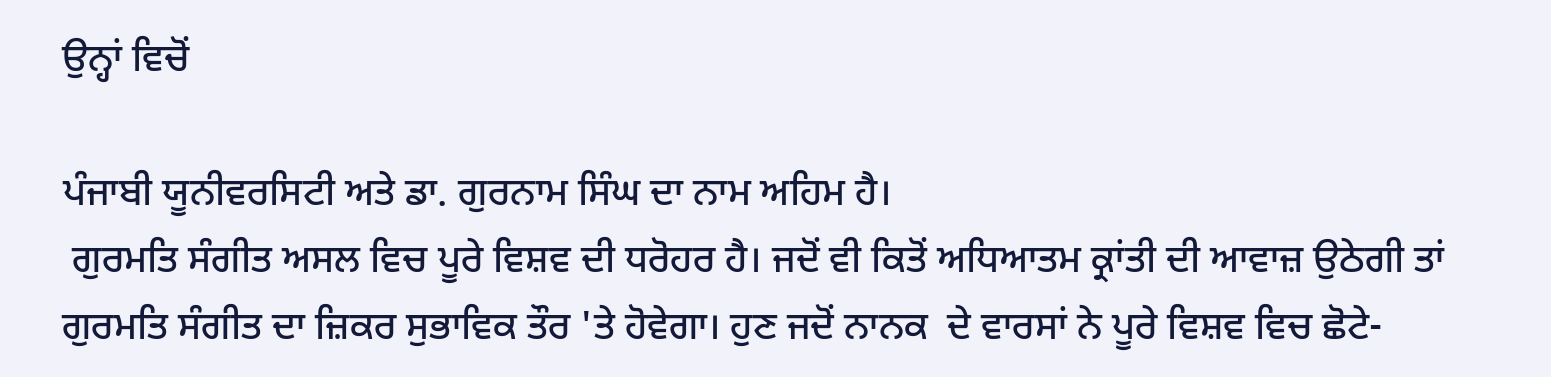ਉਨ੍ਹਾਂ ਵਿਚੋਂ

ਪੰਜਾਬੀ ਯੂਨੀਵਰਸਿਟੀ ਅਤੇ ਡਾ. ਗੁਰਨਾਮ ਸਿੰਘ ਦਾ ਨਾਮ ਅਹਿਮ ਹੈ।
 ਗੁਰਮਤਿ ਸੰਗੀਤ ਅਸਲ ਵਿਚ ਪੂਰੇ ਵਿਸ਼ਵ ਦੀ ਧਰੋਹਰ ਹੈ। ਜਦੋਂ ਵੀ ਕਿਤੋਂ ਅਧਿਆਤਮ ਕ੍ਰਾਂਤੀ ਦੀ ਆਵਾਜ਼ ਉਠੇਗੀ ਤਾਂ ਗੁਰਮਤਿ ਸੰਗੀਤ ਦਾ ਜ਼ਿਕਰ ਸੁਭਾਵਿਕ ਤੌਰ 'ਤੇ ਹੋਵੇਗਾ। ਹੁਣ ਜਦੋਂ ਨਾਨਕ  ਦੇ ਵਾਰਸਾਂ ਨੇ ਪੂਰੇ ਵਿਸ਼ਵ ਵਿਚ ਛੋਟੇ-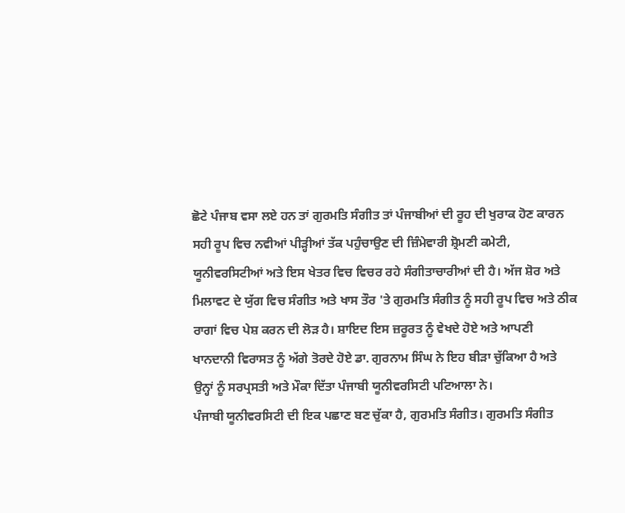ਛੋਟੇ ਪੰਜਾਬ ਵਸਾ ਲਏ ਹਨ ਤਾਂ ਗੁਰਮਤਿ ਸੰਗੀਤ ਤਾਂ ਪੰਜਾਬੀਆਂ ਦੀ ਰੂਹ ਦੀ ਖੁਰਾਕ ਹੋਣ ਕਾਰਨ ਸਹੀ ਰੂਪ ਵਿਚ ਨਵੀਆਂ ਪੀੜ੍ਹੀਆਂ ਤੱਕ ਪਹੁੰਚਾਉਣ ਦੀ ਜ਼ਿੰਮੇਵਾਰੀ ਸ਼੍ਰੋਮਣੀ ਕਮੇਟੀ, ਯੂਨੀਵਰਸਿਟੀਆਂ ਅਤੇ ਇਸ ਖੇਤਰ ਵਿਚ ਵਿਚਰ ਰਹੇ ਸੰਗੀਤਾਚਾਰੀਆਂ ਦੀ ਹੈ। ਅੱਜ ਸ਼ੋਰ ਅਤੇ ਮਿਲਾਵਟ ਦੇ ਯੁੱਗ ਵਿਚ ਸੰਗੀਤ ਅਤੇ ਖਾਸ ਤੌਰ 'ਤੇ ਗੁਰਮਤਿ ਸੰਗੀਤ ਨੂੰ ਸਹੀ ਰੂਪ ਵਿਚ ਅਤੇ ਠੀਕ ਰਾਗਾਂ ਵਿਚ ਪੇਸ਼ ਕਰਨ ਦੀ ਲੋੜ ਹੈ। ਸ਼ਾਇਦ ਇਸ ਜ਼ਰੂਰਤ ਨੂੰ ਵੇਖਦੇ ਹੋਏ ਅਤੇ ਆਪਣੀ ਖਾਨਦਾਨੀ ਵਿਰਾਸਤ ਨੂੰ ਅੱਗੇ ਤੋਰਦੇ ਹੋਏ ਡਾ. ਗੁਰਨਾਮ ਸਿੰਘ ਨੇ ਇਹ ਬੀੜਾ ਚੁੱਕਿਆ ਹੈ ਅਤੇ ਉਨ੍ਹਾਂ ਨੂੰ ਸਰਪ੍ਰਸਤੀ ਅਤੇ ਮੌਕਾ ਦਿੱਤਾ ਪੰਜਾਬੀ ਯੂਨੀਵਰਸਿਟੀ ਪਟਿਆਲਾ ਨੇ।
ਪੰਜਾਬੀ ਯੂਨੀਵਰਸਿਟੀ ਦੀ ਇਕ ਪਛਾਣ ਬਣ ਚੁੱਕਾ ਹੈ, ਗੁਰਮਤਿ ਸੰਗੀਤ। ਗੁਰਮਤਿ ਸੰਗੀਤ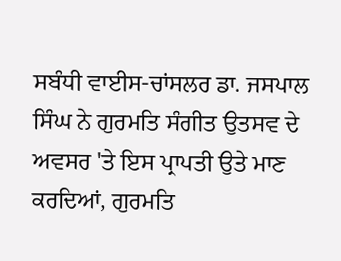ਸਬੰਧੀ ਵਾਈਸ-ਚਾਂਸਲਰ ਡਾ. ਜਸਪਾਲ ਸਿੰਘ ਨੇ ਗੁਰਮਤਿ ਸੰਗੀਤ ਉਤਸਵ ਦੇ ਅਵਸਰ 'ਤੇ ਇਸ ਪ੍ਰਾਪਤੀ ਉਤੇ ਮਾਣ ਕਰਦਿਆਂ, ਗੁਰਮਤਿ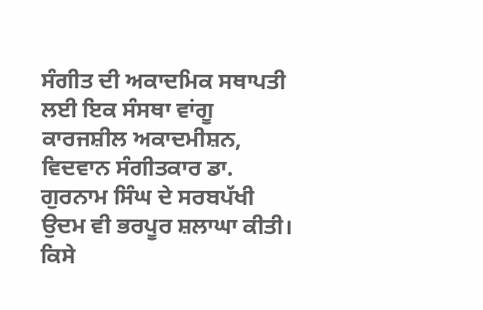ਸੰਗੀਤ ਦੀ ਅਕਾਦਮਿਕ ਸਥਾਪਤੀ ਲਈ ਇਕ ਸੰਸਥਾ ਵਾਂਗੂ ਕਾਰਜਸ਼ੀਲ ਅਕਾਦਮੀਸ਼ਨ, ਵਿਦਵਾਨ ਸੰਗੀਤਕਾਰ ਡਾ. ਗੁਰਨਾਮ ਸਿੰਘ ਦੇ ਸਰਬਪੱਖੀ ਉਦਮ ਵੀ ਭਰਪੂਰ ਸ਼ਲਾਘਾ ਕੀਤੀ। ਕਿਸੇ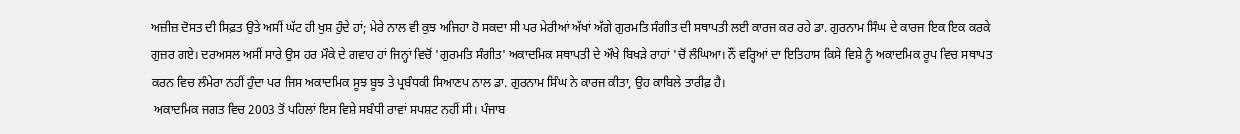ਅਜ਼ੀਜ਼ ਦੋਸਤ ਦੀ ਸਿਫ਼ਤ ਉਤੇ ਅਸੀਂ ਘੱਟ ਹੀ ਖੁਸ਼ ਹੁੰਦੇ ਹਾਂ; ਮੇਰੇ ਨਾਲ ਵੀ ਕੁਝ ਅਜਿਹਾ ਹੋ ਸਕਦਾ ਸੀ ਪਰ ਮੇਰੀਆਂ ਅੱਖਾਂ ਅੱਗੇ ਗੁਰਮਤਿ ਸੰਗੀਤ ਦੀ ਸਥਾਪਤੀ ਲਈ ਕਾਰਜ ਕਰ ਰਹੇ ਡਾ. ਗੁਰਨਾਮ ਸਿੰਘ ਦੇ ਕਾਰਜ ਇਕ ਇਕ ਕਰਕੇ ਗੁਜ਼ਰ ਗਏ। ਦਰਅਸਲ ਅਸੀਂ ਸਾਰੇ ਉਸ ਹਰ ਮੌਕੇ ਦੇ ਗਵਾਹ ਹਾਂ ਜਿਨ੍ਹਾਂ ਵਿਚੋਂ 'ਗੁਰਮਤਿ ਸੰਗੀਤ' ਅਕਾਦਮਿਕ ਸਥਾਪਤੀ ਦੇ ਔਖੇ ਬਿਖੜੇ ਰਾਹਾਂ 'ਚੋਂ ਲੰਘਿਆ। ਨੌਂ ਵਰ੍ਹਿਆਂ ਦਾ ਇਤਿਹਾਸ ਕਿਸੇ ਵਿਸ਼ੇ ਨੂੰ ਅਕਾਦਮਿਕ ਰੂਪ ਵਿਚ ਸਥਾਪਤ ਕਰਨ ਵਿਚ ਲੰਮੇਰਾ ਨਹੀਂ ਹੁੰਦਾ ਪਰ ਜਿਸ ਅਕਾਦਮਿਕ ਸੂਝ ਬੂਝ ਤੇ ਪ੍ਰਬੰਧਕੀ ਸਿਆਣਪ ਨਾਲ ਡਾ. ਗੁਰਨਾਮ ਸਿੰਘ ਨੇ ਕਾਰਜ ਕੀਤਾ, ਉਹ ਕਾਬਿਲੇ ਤਾਰੀਫ਼ ਹੈ।
 ਅਕਾਦਮਿਕ ਜਗਤ ਵਿਚ 2003 ਤੋਂ ਪਹਿਲਾਂ ਇਸ ਵਿਸ਼ੇ ਸਬੰਧੀ ਰਾਵਾਂ ਸਪਸ਼ਟ ਨਹੀਂ ਸੀ। ਪੰਜਾਬ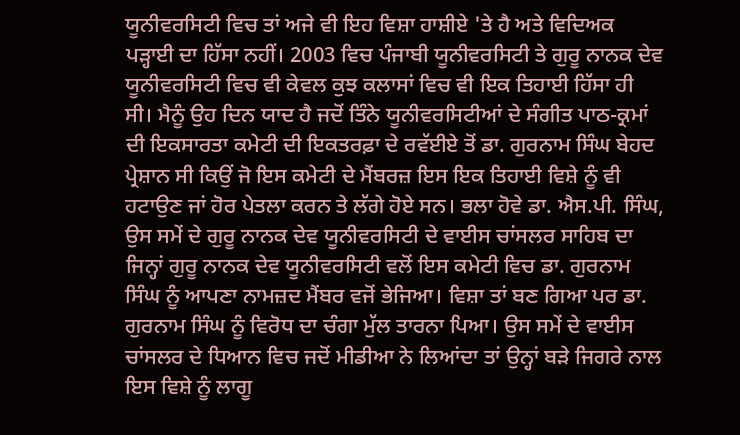ਯੂਨੀਵਰਸਿਟੀ ਵਿਚ ਤਾਂ ਅਜੇ ਵੀ ਇਹ ਵਿਸ਼ਾ ਹਾਸ਼ੀਏ 'ਤੇ ਹੈ ਅਤੇ ਵਿਦਿਅਕ ਪੜ੍ਹਾਈ ਦਾ ਹਿੱਸਾ ਨਹੀਂ। 2003 ਵਿਚ ਪੰਜਾਬੀ ਯੂਨੀਵਰਸਿਟੀ ਤੇ ਗੁਰੂ ਨਾਨਕ ਦੇਵ ਯੂਨੀਵਰਸਿਟੀ ਵਿਚ ਵੀ ਕੇਵਲ ਕੁਝ ਕਲਾਸਾਂ ਵਿਚ ਵੀ ਇਕ ਤਿਹਾਈ ਹਿੱਸਾ ਹੀ ਸੀ। ਮੈਨੂੰ ਉਹ ਦਿਨ ਯਾਦ ਹੈ ਜਦੋਂ ਤਿੰਨੇ ਯੂਨੀਵਰਸਿਟੀਆਂ ਦੇ ਸੰਗੀਤ ਪਾਠ-ਕ੍ਰਮਾਂ ਦੀ ਇਕਸਾਰਤਾ ਕਮੇਟੀ ਦੀ ਇਕਤਰਫ਼ਾ ਦੇ ਰਵੱਈਏ ਤੋਂ ਡਾ. ਗੁਰਨਾਮ ਸਿੰਘ ਬੇਹਦ ਪ੍ਰੇਸ਼ਾਨ ਸੀ ਕਿਉਂ ਜੋ ਇਸ ਕਮੇਟੀ ਦੇ ਮੈਂਬਰਜ਼ ਇਸ ਇਕ ਤਿਹਾਈ ਵਿਸ਼ੇ ਨੂੰ ਵੀ ਹਟਾਉਣ ਜਾਂ ਹੋਰ ਪੇਤਲਾ ਕਰਨ ਤੇ ਲੱਗੇ ਹੋਏ ਸਨ। ਭਲਾ ਹੋਵੇ ਡਾ. ਐਸ.ਪੀ. ਸਿੰਘ, ਉਸ ਸਮੇਂ ਦੇ ਗੁਰੂ ਨਾਨਕ ਦੇਵ ਯੂਨੀਵਰਸਿਟੀ ਦੇ ਵਾਈਸ ਚਾਂਸਲਰ ਸਾਹਿਬ ਦਾ ਜਿਨ੍ਹਾਂ ਗੁਰੂ ਨਾਨਕ ਦੇਵ ਯੂਨੀਵਰਸਿਟੀ ਵਲੋਂ ਇਸ ਕਮੇਟੀ ਵਿਚ ਡਾ. ਗੁਰਨਾਮ ਸਿੰਘ ਨੂੰ ਆਪਣਾ ਨਾਮਜ਼ਦ ਮੈਂਬਰ ਵਜੋਂ ਭੇਜਿਆ। ਵਿਸ਼ਾ ਤਾਂ ਬਣ ਗਿਆ ਪਰ ਡਾ. ਗੁਰਨਾਮ ਸਿੰਘ ਨੂੰ ਵਿਰੋਧ ਦਾ ਚੰਗਾ ਮੁੱਲ ਤਾਰਨਾ ਪਿਆ। ਉਸ ਸਮੇਂ ਦੇ ਵਾਈਸ ਚਾਂਸਲਰ ਦੇ ਧਿਆਨ ਵਿਚ ਜਦੋਂ ਮੀਡੀਆ ਨੇ ਲਿਆਂਦਾ ਤਾਂ ਉਨ੍ਹਾਂ ਬੜੇ ਜਿਗਰੇ ਨਾਲ ਇਸ ਵਿਸ਼ੇ ਨੂੰ ਲਾਗੂ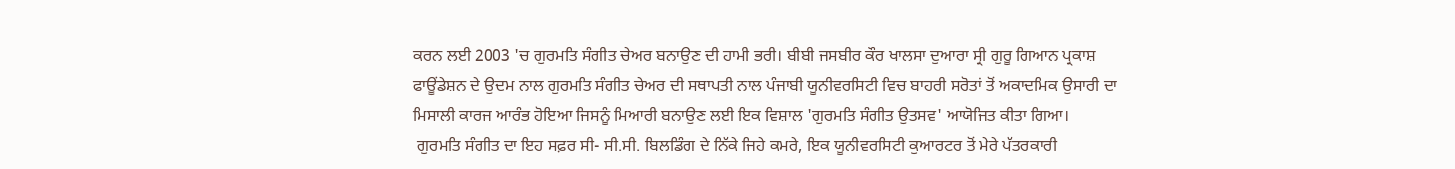ਕਰਨ ਲਈ 2003 'ਚ ਗੁਰਮਤਿ ਸੰਗੀਤ ਚੇਅਰ ਬਨਾਉਣ ਦੀ ਹਾਮੀ ਭਰੀ। ਬੀਬੀ ਜਸਬੀਰ ਕੌਰ ਖਾਲਸਾ ਦੁਆਰਾ ਸ੍ਰੀ ਗੁਰੂ ਗਿਆਨ ਪ੍ਰਕਾਸ਼ ਫਾਊਂਡੇਸ਼ਨ ਦੇ ਉਦਮ ਨਾਲ ਗੁਰਮਤਿ ਸੰਗੀਤ ਚੇਅਰ ਦੀ ਸਥਾਪਤੀ ਨਾਲ ਪੰਜਾਬੀ ਯੂਨੀਵਰਸਿਟੀ ਵਿਚ ਬਾਹਰੀ ਸਰੋਤਾਂ ਤੋਂ ਅਕਾਦਮਿਕ ਉਸਾਰੀ ਦਾ ਮਿਸਾਲੀ ਕਾਰਜ ਆਰੰਭ ਹੋਇਆ ਜਿਸਨੂੰ ਮਿਆਰੀ ਬਨਾਉਣ ਲਈ ਇਕ ਵਿਸ਼ਾਲ 'ਗੁਰਮਤਿ ਸੰਗੀਤ ਉਤਸਵ' ਆਯੋਜਿਤ ਕੀਤਾ ਗਿਆ।
 ਗੁਰਮਤਿ ਸੰਗੀਤ ਦਾ ਇਹ ਸਫ਼ਰ ਸੀ- ਸੀ.ਸੀ. ਬਿਲਡਿੰਗ ਦੇ ਨਿੱਕੇ ਜਿਹੇ ਕਮਰੇ, ਇਕ ਯੂਨੀਵਰਸਿਟੀ ਕੁਆਰਟਰ ਤੋਂ ਮੇਰੇ ਪੱਤਰਕਾਰੀ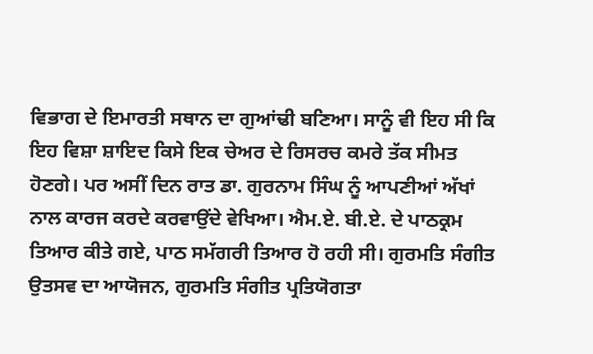ਵਿਭਾਗ ਦੇ ਇਮਾਰਤੀ ਸਥਾਨ ਦਾ ਗੁਆਂਢੀ ਬਣਿਆ। ਸਾਨੂੰ ਵੀ ਇਹ ਸੀ ਕਿ ਇਹ ਵਿਸ਼ਾ ਸ਼ਾਇਦ ਕਿਸੇ ਇਕ ਚੇਅਰ ਦੇ ਰਿਸਰਚ ਕਮਰੇ ਤੱਕ ਸੀਮਤ ਹੋਣਗੇ। ਪਰ ਅਸੀਂ ਦਿਨ ਰਾਤ ਡਾ. ਗੁਰਨਾਮ ਸਿੰਘ ਨੂੰ ਆਪਣੀਆਂ ਅੱਖਾਂ ਨਾਲ ਕਾਰਜ ਕਰਦੇ ਕਰਵਾਉਂਦੇ ਵੇਖਿਆ। ਐਮ.ਏ. ਬੀ.ਏ. ਦੇ ਪਾਠਕ੍ਰਮ ਤਿਆਰ ਕੀਤੇ ਗਏ, ਪਾਠ ਸਮੱਗਰੀ ਤਿਆਰ ਹੋ ਰਹੀ ਸੀ। ਗੁਰਮਤਿ ਸੰਗੀਤ ਉਤਸਵ ਦਾ ਆਯੋਜਨ, ਗੁਰਮਤਿ ਸੰਗੀਤ ਪ੍ਰਤਿਯੋਗਤਾ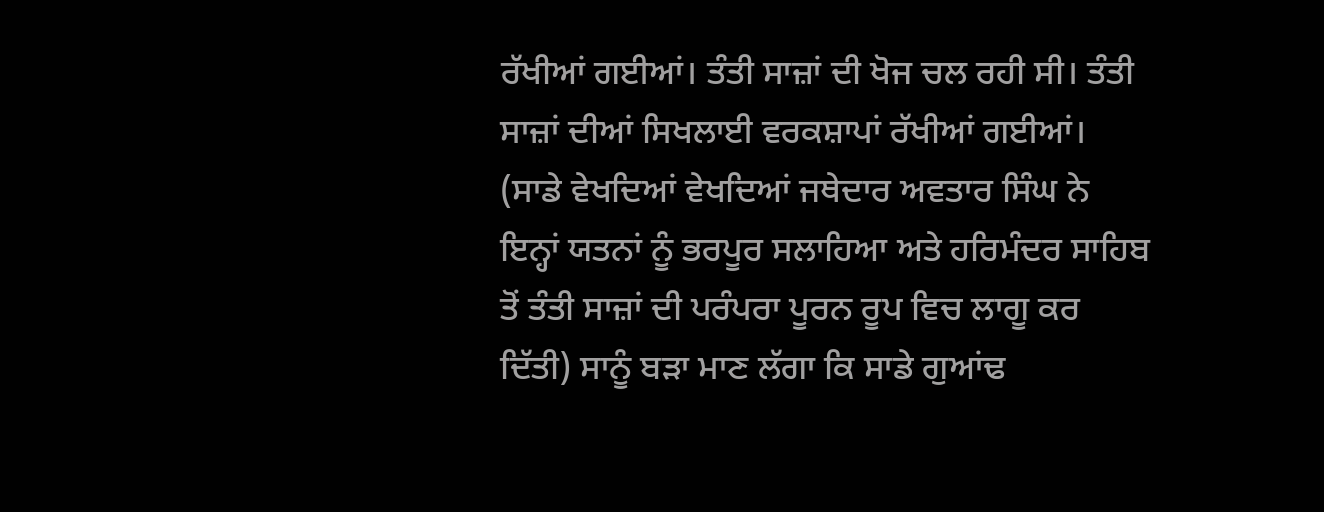ਰੱਖੀਆਂ ਗਈਆਂ। ਤੰਤੀ ਸਾਜ਼ਾਂ ਦੀ ਖੋਜ ਚਲ ਰਹੀ ਸੀ। ਤੰਤੀ ਸਾਜ਼ਾਂ ਦੀਆਂ ਸਿਖਲਾਈ ਵਰਕਸ਼ਾਪਾਂ ਰੱਖੀਆਂ ਗਈਆਂ। (ਸਾਡੇ ਵੇਖਦਿਆਂ ਵੇਖਦਿਆਂ ਜਥੇਦਾਰ ਅਵਤਾਰ ਸਿੰਘ ਨੇ ਇਨ੍ਹਾਂ ਯਤਨਾਂ ਨੂੰ ਭਰਪੂਰ ਸਲਾਹਿਆ ਅਤੇ ਹਰਿਮੰਦਰ ਸਾਹਿਬ ਤੋਂ ਤੰਤੀ ਸਾਜ਼ਾਂ ਦੀ ਪਰੰਪਰਾ ਪੂਰਨ ਰੂਪ ਵਿਚ ਲਾਗੂ ਕਰ ਦਿੱਤੀ) ਸਾਨੂੰ ਬੜਾ ਮਾਣ ਲੱਗਾ ਕਿ ਸਾਡੇ ਗੁਆਂਢ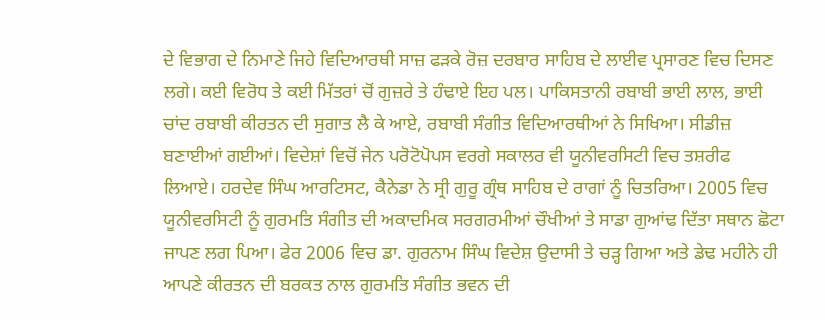ਦੇ ਵਿਭਾਗ ਦੇ ਨਿਮਾਣੇ ਜਿਹੇ ਵਿਦਿਆਰਥੀ ਸਾਜ਼ ਫੜਕੇ ਰੋਜ਼ ਦਰਬਾਰ ਸਾਹਿਬ ਦੇ ਲਾਈਵ ਪ੍ਰਸਾਰਣ ਵਿਚ ਦਿਸਣ ਲਗੇ। ਕਈ ਵਿਰੋਧ ਤੇ ਕਈ ਮਿੱਤਰਾਂ ਚੋਂ ਗੁਜ਼ਰੇ ਤੇ ਹੰਢਾਏ ਇਹ ਪਲ। ਪਾਕਿਸਤਾਨੀ ਰਬਾਬੀ ਭਾਈ ਲਾਲ, ਭਾਈ ਚਾਂਦ ਰਬਾਬੀ ਕੀਰਤਨ ਦੀ ਸੁਗਾਤ ਲੈ ਕੇ ਆਏ, ਰਬਾਬੀ ਸੰਗੀਤ ਵਿਦਿਆਰਥੀਆਂ ਨੇ ਸਿਖਿਆ। ਸੀਡੀਜ਼ ਬਣਾਈਆਂ ਗਈਆਂ। ਵਿਦੇਸ਼ਾਂ ਵਿਚੋਂ ਜੇਨ ਪਰੋਟੋਪੋਪਸ ਵਰਗੇ ਸਕਾਲਰ ਵੀ ਯੂਨੀਵਰਸਿਟੀ ਵਿਚ ਤਸ਼ਰੀਫ ਲਿਆਏ। ਹਰਦੇਵ ਸਿੰਘ ਆਰਟਿਸਟ, ਕੈਨੇਡਾ ਨੇ ਸ੍ਰੀ ਗੁਰੂ ਗ੍ਰੰਥ ਸਾਹਿਬ ਦੇ ਰਾਗਾਂ ਨੂੰ ਚਿਤਰਿਆ। 2005 ਵਿਚ ਯੂਨੀਵਰਸਿਟੀ ਨੂੰ ਗੁਰਮਤਿ ਸੰਗੀਤ ਦੀ ਅਕਾਦਮਿਕ ਸਰਗਰਮੀਆਂ ਚੌਖੀਆਂ ਤੇ ਸਾਡਾ ਗੁਆਂਢ ਦਿੱਤਾ ਸਥਾਨ ਛੋਟਾ ਜਾਪਣ ਲਗ ਪਿਆ। ਫੇਰ 2006 ਵਿਚ ਡਾ. ਗੁਰਨਾਮ ਸਿੰਘ ਵਿਦੇਸ਼ ਉਦਾਸੀ ਤੇ ਚੜ੍ਹ ਗਿਆ ਅਤੇ ਡੇਢ ਮਹੀਨੇ ਹੀ ਆਪਣੇ ਕੀਰਤਨ ਦੀ ਬਰਕਤ ਨਾਲ ਗੁਰਮਤਿ ਸੰਗੀਤ ਭਵਨ ਦੀ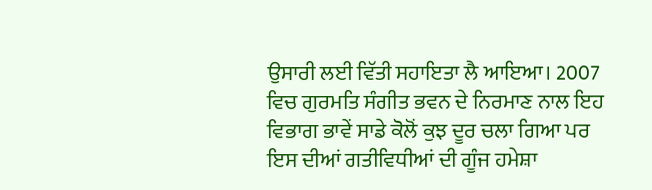ਉਸਾਰੀ ਲਈ ਵਿੱਤੀ ਸਹਾਇਤਾ ਲੈ ਆਇਆ। 2007 ਵਿਚ ਗੁਰਮਤਿ ਸੰਗੀਤ ਭਵਨ ਦੇ ਨਿਰਮਾਣ ਨਾਲ ਇਹ ਵਿਭਾਗ ਭਾਵੇਂ ਸਾਡੇ ਕੋਲੋਂ ਕੁਝ ਦੂਰ ਚਲਾ ਗਿਆ ਪਰ ਇਸ ਦੀਆਂ ਗਤੀਵਿਧੀਆਂ ਦੀ ਗੂੰਜ ਹਮੇਸ਼ਾ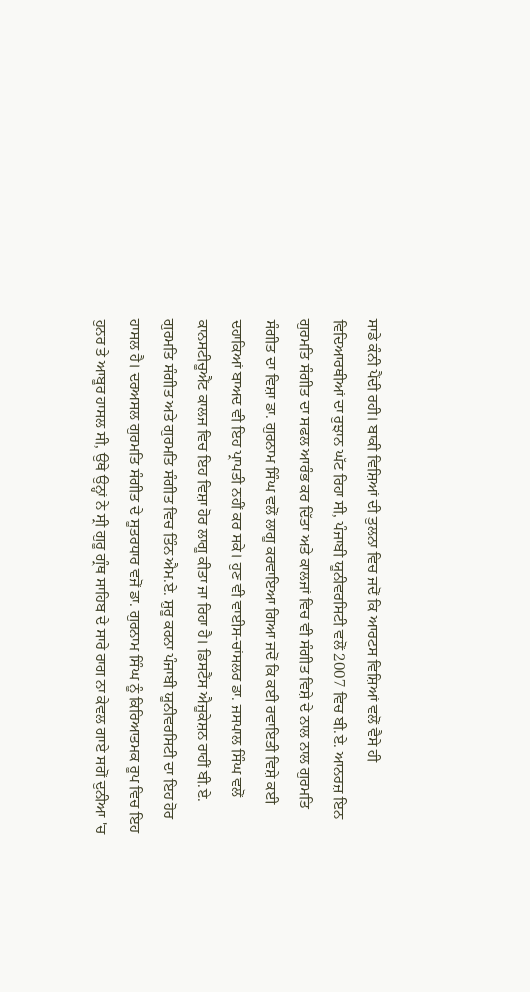ਸਾਡੇ ਕੰਨੀ ਪੈਂਦੀ ਰਹੀ। ਬਾਕੀ ਵਿਸ਼ਿਆਂ ਦੀ ਤੁਲਨਾ ਵਿਚ ਜਦੋਂ ਕਿ ਆਰਟਸ ਵਿਸ਼ਿਆਂ ਵਲੋਂ ਵੈਸੇ ਹੀ ਵਿਦਿਆਰਥੀਆਂ ਦਾ ਰੁਝਾਨ ਘੱਟ ਰਿਹਾ ਸੀ, ਪੰਜਾਬੀ ਯੂਨੀਵਰਸਿਟੀ ਵਲੋਂ 2007 ਵਿਚ ਬੀ.ਏ. ਆਨਰਜ਼ ਇਨ ਗੁਰਮਤਿ ਸੰਗੀਤ ਦਾ ਸਫਲ ਆਰੰਭ ਕਰ ਦਿੱਤਾ ਅਤੇ ਕਾਲਜਾਂ ਵਿਚ ਵੀ ਸੰਗੀਤ ਵਿਸ਼ੇ ਦੇ ਨਾਲ ਨਾਲ ਗੁਰਮਤਿ ਸੰਗੀਤ ਦਾ ਵਿਸ਼ਾ ਡਾ. ਗੁਰਨਾਮ ਸਿੰਘ ਵਲੋਂ ਲਾਗੂ ਕਰਵਾਇਆ ਗਿਆ ਜਦੋਂ ਕਿ ਕਈ ਰਵਾਇਤੀ ਵਿਸ਼ੇ ਕਈ ਦਹਾਕਿਆਂ ਬਾਅਦ ਵੀ ਇਹ ਪ੍ਰਾਪਤੀ ਨਹੀਂ ਕਰ ਸਕੇ। ਹੁਣ ਵੀ ਵਾਈਸ-ਚਾਂਸਲਰ ਡਾ. ਜਸਪਾਲ ਸਿੰਘ ਵਲੋਂ ਕਾਨਸਟੀਚੂਐਂਟ ਕਾਲਜ ਵਿਚ ਇਹ ਵਿਸ਼ਾ ਹੋਰ ਲਾਗੂ ਕੀਤਾ ਜਾ ਰਿਹਾ ਹੈ। ਡਿਸਟੈਂਸ ਐਜੂਕੇਸ਼ਨ ਰਾਹੀਂ ਬੀ.ਏ. ਗੁਰਮਤਿ ਸੰਗੀਤ ਅਤੇ ਗੁਰਮਤਿ ਸੰਗੀਤ ਵਿਚ ਤਿੰਨ ਐਮ.ਏ. ਸ਼ੁਰੂ ਕਰਨਾ ਪੰਜਾਬੀ ਯੂਨੀਵਰਸਿਟੀ ਦਾ ਇਹ ਹੋਰ ਹਾਸਲ ਹੈ। ਦਰਅਸਲ ਗੁਰਮਤਿ ਸੰਗੀਤ ਦੇ ਸੂਤਰਧਾਰ ਵਜੋਂ ਡਾ. ਗੁਰਨਾਮ ਸਿੰਘ ਨੂੰ ਕਿਰਿਆਤਮਕ ਰੂਪ ਵਿਚ ਇਹ ਹੁਨਰ ਤੇ ਆਬੂਰ ਹਾਸਲ ਸੀ, ਉਥੇ ਉਨ੍ਹਾਂ ਨੇ ਸ੍ਰੀ ਗੁਰੂ ਗ੍ਰੰਥ ਸਾਹਿਬ ਦੇ ਸਾਰੇ ਰਾਗ ਨਾ ਕੇਵਲ ਗਾਏ ਸਗੋਂ ਦੁਨੀਆ 'ਚ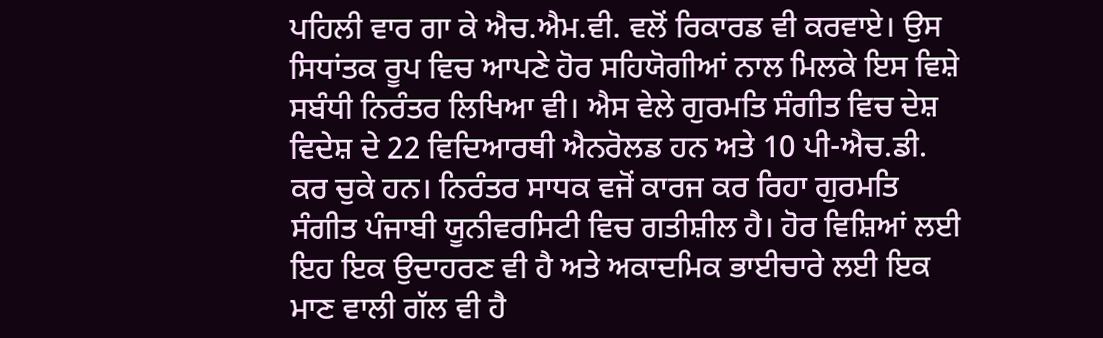ਪਹਿਲੀ ਵਾਰ ਗਾ ਕੇ ਐਚ.ਐਮ.ਵੀ. ਵਲੋਂ ਰਿਕਾਰਡ ਵੀ ਕਰਵਾਏ। ਉਸ ਸਿਧਾਂਤਕ ਰੂਪ ਵਿਚ ਆਪਣੇ ਹੋਰ ਸਹਿਯੋਗੀਆਂ ਨਾਲ ਮਿਲਕੇ ਇਸ ਵਿਸ਼ੇ ਸਬੰਧੀ ਨਿਰੰਤਰ ਲਿਖਿਆ ਵੀ। ਐਸ ਵੇਲੇ ਗੁਰਮਤਿ ਸੰਗੀਤ ਵਿਚ ਦੇਸ਼ ਵਿਦੇਸ਼ ਦੇ 22 ਵਿਦਿਆਰਥੀ ਐਨਰੋਲਡ ਹਨ ਅਤੇ 10 ਪੀ-ਐਚ.ਡੀ. ਕਰ ਚੁਕੇ ਹਨ। ਨਿਰੰਤਰ ਸਾਧਕ ਵਜੋਂ ਕਾਰਜ ਕਰ ਰਿਹਾ ਗੁਰਮਤਿ ਸੰਗੀਤ ਪੰਜਾਬੀ ਯੂਨੀਵਰਸਿਟੀ ਵਿਚ ਗਤੀਸ਼ੀਲ ਹੈ। ਹੋਰ ਵਿਸ਼ਿਆਂ ਲਈ ਇਹ ਇਕ ਉਦਾਹਰਣ ਵੀ ਹੈ ਅਤੇ ਅਕਾਦਮਿਕ ਭਾਈਚਾਰੇ ਲਈ ਇਕ ਮਾਣ ਵਾਲੀ ਗੱਲ ਵੀ ਹੈ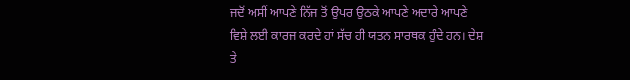ਜਦੋਂ ਅਸੀਂ ਆਪਣੇ ਨਿੱਜ ਤੋਂ ਉਪਰ ਉਠਕੇ ਆਪਣੇ ਅਦਾਰੇ ਆਪਣੇ ਵਿਸ਼ੇ ਲਈ ਕਾਰਜ ਕਰਦੇ ਹਾਂ ਸੱਚ ਹੀ ਯਤਨ ਸਾਰਥਕ ਹੁੰਦੇ ਹਨ। ਦੇਸ਼ ਤੇ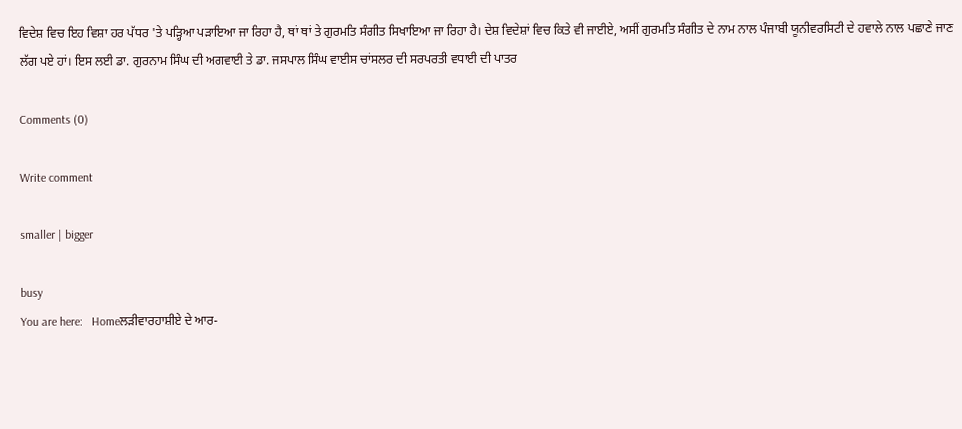ਵਿਦੇਸ਼ ਵਿਚ ਇਹ ਵਿਸ਼ਾ ਹਰ ਪੱਧਰ 'ਤੇ ਪੜ੍ਹਿਆ ਪੜਾਇਆ ਜਾ ਰਿਹਾ ਹੈ, ਥਾਂ ਥਾਂ ਤੇ ਗੁਰਮਤਿ ਸੰਗੀਤ ਸਿਖਾਇਆ ਜਾ ਰਿਹਾ ਹੈ। ਦੇਸ਼ ਵਿਦੇਸ਼ਾਂ ਵਿਚ ਕਿਤੇ ਵੀ ਜਾਈਏ, ਅਸੀਂ ਗੁਰਮਤਿ ਸੰਗੀਤ ਦੇ ਨਾਮ ਨਾਲ ਪੰਜਾਬੀ ਯੂਨੀਵਰਸਿਟੀ ਦੇ ਹਵਾਲੇ ਨਾਲ ਪਛਾਣੇ ਜਾਣ ਲੱਗ ਪਏ ਹਾਂ। ਇਸ ਲਈ ਡਾ. ਗੁਰਨਾਮ ਸਿੰਘ ਦੀ ਅਗਵਾਈ ਤੇ ਡਾ. ਜਸਪਾਲ ਸਿੰਘ ਵਾਈਸ ਚਾਂਸਲਰ ਦੀ ਸਰਪਰਤੀ ਵਧਾਈ ਦੀ ਪਾਤਰ

Comments (0)

Write comment

smaller | bigger

busy
You are here:   Homeਲੜੀਵਾਰਹਾਸ਼ੀਏ ਦੇ ਆਰ-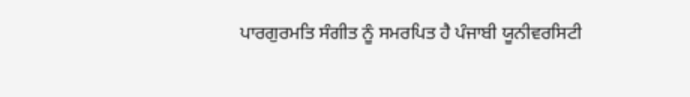ਪਾਰਗੁਰਮਤਿ ਸੰਗੀਤ ਨੂੰ ਸਮਰਪਿਤ ਹੈ ਪੰਜਾਬੀ ਯੂਨੀਵਰਸਿਟੀ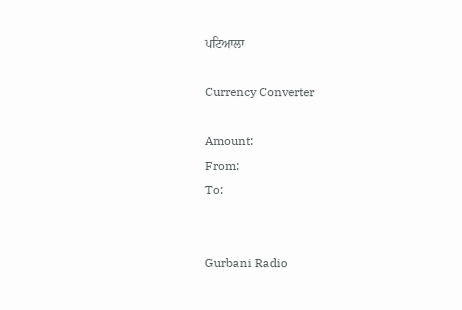ਪਟਿਆਲਾ

Currency Converter

Amount:
From:
To:


Gurbani Radio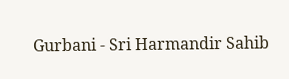Gurbani - Sri Harmandir Sahib